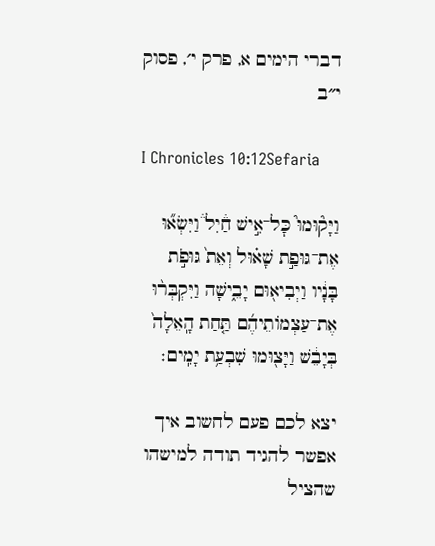דברי הימים א, פרק י׳, פסוק י״ב

I Chronicles 10:12Sefaria

וַיָּק֘וּמוּ֮ כׇּל־אִ֣ישׁ חַ֒יִל֒ וַיִּשְׂא֞וּ אֶת־גּוּפַ֣ת שָׁא֗וּל וְאֵת֙ גּוּפֹ֣ת בָּנָ֔יו וַיְבִיא֖וּם יָבֵ֑ישָׁה וַיִּקְבְּר֨וּ אֶת־עַצְמוֹתֵיהֶ֜ם תַּ֤חַת הָֽאֵלָה֙ בְּיָבֵ֔שׁ וַיָּצ֖וּמוּ שִׁבְעַ֥ת יָמִֽים׃

יצא לכם פעם לחשוב איך אפשר להגיד תודה למישהו שהציל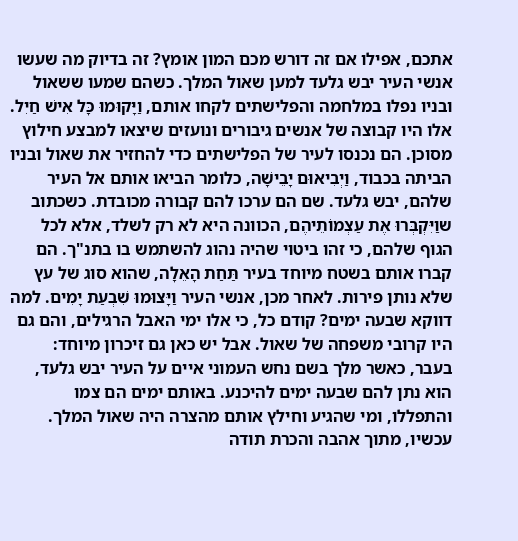אתכם, אפילו אם זה דורש מכם המון אומץ? זה בדיוק מה שעשו אנשי העיר יבש גלעד למען שאול המלך. כשהם שמעו ששאול ובניו נפלו במלחמה והפלישתים לקחו אותם, וַיָּקוּמוּ כָּל אִישׁ חַיִל. אלו היו קבוצה של אנשים גיבורים ונועזים שיצאו למבצע חילוץ מסוכן. הם נכנסו לעיר של הפלישתים כדי להחזיר את שאול ובניו הביתה בכבוד, וַיְבִיאוּם יָבֵישָׁה, כלומר הביאו אותם אל העיר שלהם, יבש גלעד. שם הם ערכו להם קבורה מכובדת. כשכתוב שוַיִּקְבְּרוּ אֶת עַצְמוֹתֵיהֶם, הכוונה היא לא רק לשלד, אלא לכל הגוף שלהם, כי זהו ביטוי שהיה נהוג להשתמש בו בתנ"ך. הם קברו אותם בשטח מיוחד בעיר תַּחַת הָאֵלָה, שהוא סוג של עץ שלא נותן פירות. לאחר מכן, אנשי העיר וַיָּצוּמוּ שִׁבְעַת יָמִים. למה דווקא שבעה ימים? קודם כל, כי אלו ימי האבל הרגילים, והם גם היו קרובי משפחה של שאול. אבל יש כאן גם זיכרון מיוחד: בעבר, כאשר מלך בשם נחש העמוני איים על העיר יבש גלעד, הוא נתן להם שבעה ימים להיכנע. באותם ימים הם צמו והתפללו, ומי שהגיע וחילץ אותם מהצרה היה שאול המלך. עכשיו, מתוך אהבה והכרת תודה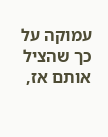עמוקה על כך שהציל אותם אז,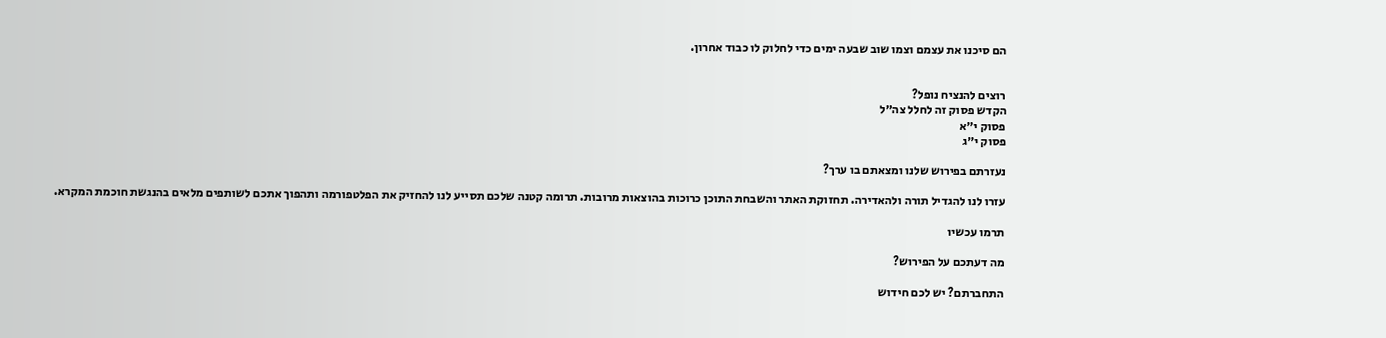הם סיכנו את עצמם וצמו שוב שבעה ימים כדי לחלוק לו כבוד אחרון.


רוצים להנציח נופל?
הקדש פסוק זה לחלל צה״ל
פסוק י״א
פסוק י״ג

נעזרתם בפירוש שלנו ומצאתם בו ערך?

עזרו לנו להגדיל תורה ולהאדירה. תחזוקת האתר והשבחת התוכן כרוכות בהוצאות מרובות. תרומה קטנה שלכם תסייע לנו להחזיק את הפלטפורמה ותהפוך אתכם לשותפים מלאים בהנגשת חוכמת המקרא.

תרמו עכשיו

מה דעתכם על הפירוש?

התחברתם? יש לכם חידוש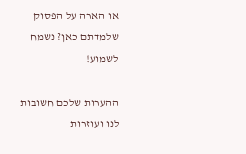או הארה על הפסוק שלמדתם כאן? נשמח לשמוע!

ההערות שלכם חשובות לנו ועוזרות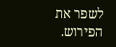לשפר את הפירוש.